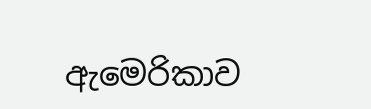ඇමෙරිකාව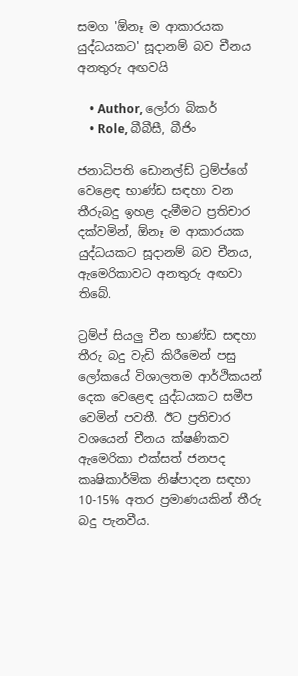සමග 'ඕනෑ ම ආකාරයක යුද්ධයකට' සූදානම් බව චීනය අනතුරු අඟවයි

    • Author, ලෝරා බිකර්
    • Role, බීබීසී, බීජිං

ජනාධිපති ඩොනල්ඩ් ට්‍රම්ප්ගේ වෙළෙඳ භාණ්ඩ සඳහා වන තීරුබදු ඉහළ දැමීමට ප්‍රතිචාර දක්වමින්, ඕනෑ ම ආකාරයක යුද්ධයකට සූදානම් බව චීනය, ඇමෙරිකාවට අනතුරු අඟවා තිබේ.

ට්‍රම්ප් සියලු චීන භාණ්ඩ සඳහා තීරු බදු වැඩි කිරීමෙන් පසු ලෝකයේ විශාලතම ආර්ථිකයන් දෙක වෙළෙඳ යුද්ධයකට සමීප වෙමින් පවතී. ඊට ප්‍රතිචාර වශයෙන් චීනය ක්ෂණිකව ඇමෙරිකා එක්සත් ජනපද කෘෂිකාර්මික නිෂ්පාදන සඳහා 10-15% අතර ප්‍රමාණයකින් තීරු බදු පැනවීය.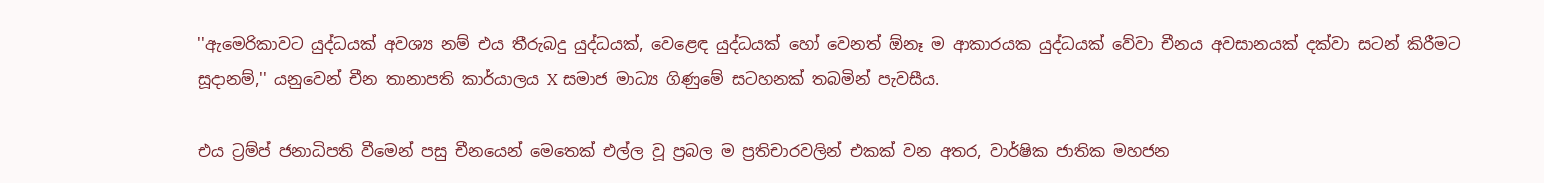''ඇමෙරිකාවට යුද්ධයක් අවශ්‍ය නම් එය තීරුබදු යුද්ධයක්, වෙළෙඳ යුද්ධයක් හෝ වෙනත් ඕනෑ ම ආකාරයක යුද්ධයක් වේවා චීනය අවසානයක් දක්වා සටන් කිරීමට සූදානම්,'' යනුවෙන් චීන තානාපති කාර්යාලය X සමාජ මාධ්‍ය ගිණුමේ සටහනක් තබමින් පැවසීය.

එය ට්‍රම්ප් ජනාධිපති වීමෙන් පසු චීනයෙන් මෙතෙක් එල්ල වූ ප්‍රබල ම ප්‍රතිචාරවලින් එකක් වන අතර, වාර්ෂික ජාතික මහජන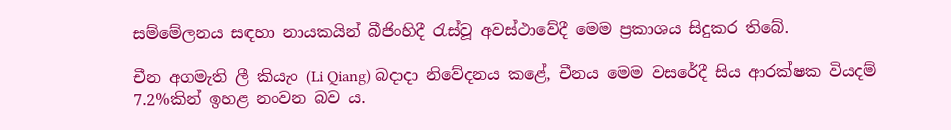සම්මේලනය සඳහා නායකයින් බීජිංහිදී රැස්වූ අවස්ථාවේදී මෙම ප්‍රකාශය සිදුකර තිබේ.

චීන අගමැති ලී කියැං (Li Qiang) බදාදා නිවේදනය කළේ, චීනය මෙම වසරේදී සිය ආරක්ෂක වියදම් 7.2%කින් ඉහළ නංවන බව ය.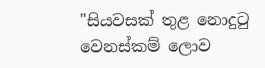"සියවසක් තුළ නොදුටු වෙනස්කම් ලොව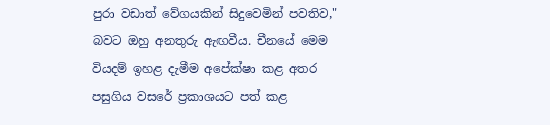පුරා වඩාත් වේගයකින් සිදුවෙමින් පවතිව," බවට ඔහු අනතුරු ඇඟවීය. චීනයේ මෙම වියදම් ඉහළ දැමීම අපේක්ෂා කළ අතර පසුගිය වසරේ ප්‍රකාශයට පත් කළ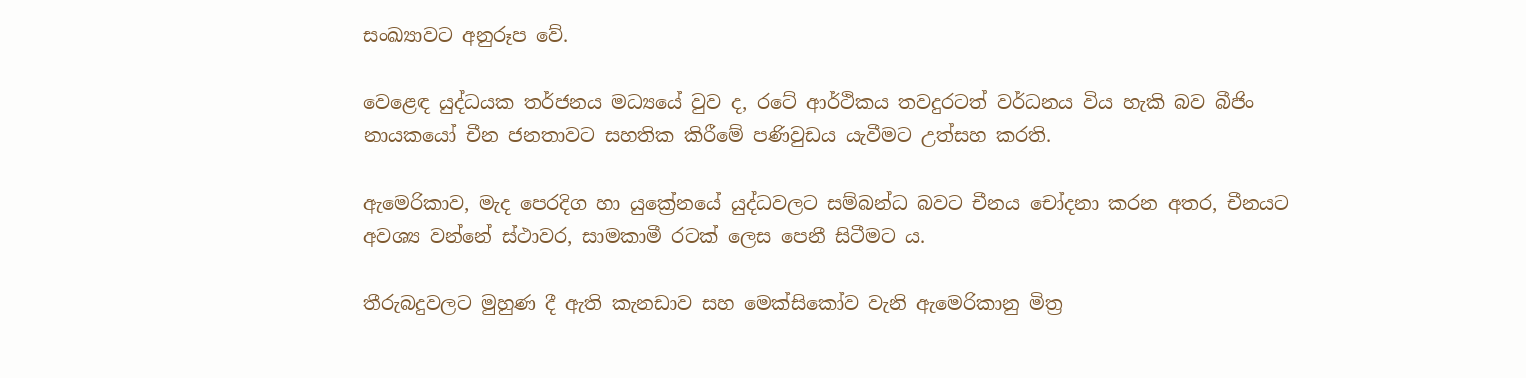සංඛ්‍යාවට අනුරූප වේ.

වෙළෙඳ යුද්ධයක තර්ජනය මධ්‍යයේ වුව ද, රටේ ආර්ථිකය තවදුරටත් වර්ධනය විය හැකි බව බීජිං නායකයෝ චීන ජනතාවට සහතික කිරීමේ පණිවුඩය යැවීමට උත්සහ කරති.

ඇමෙරිකාව, මැද පෙරදිග හා යුක්‍රේනයේ යුද්ධවලට සම්බන්ධ බවට චීනය චෝදනා කරන අතර, චීනයට අවශ්‍ය වන්නේ ස්ථාවර, සාමකාමී රටක් ලෙස පෙනී සිටීමට ය.

තීරුබදුවලට මුහුණ දී ඇති කැනඩාව සහ මෙක්සිකෝව වැනි ඇමෙරිකානු මිත්‍ර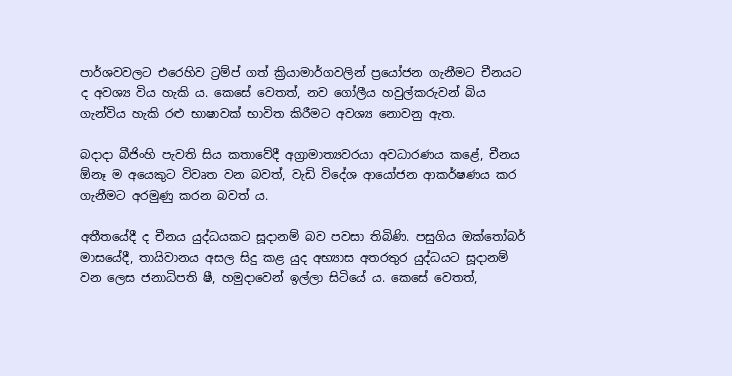පාර්ශවවලට එරෙහිව ට්‍රම්ප් ගත් ක්‍රියාමාර්ගවලින් ප්‍රයෝජන ගැනීමට චීනයට ද අවශ්‍ය විය හැකි ය. කෙසේ වෙතත්, නව ගෝලීය හවුල්කරුවන් බිය ගැන්විය හැකි රළු භාෂාවක් භාවිත කිරීමට අවශ්‍ය නොවනු ඇත.

බදාදා බීජිංහි පැවති සිය කතාවේදී අග්‍රාමාත්‍යවරයා අවධාරණය කළේ, චීනය ඕනෑ ම අයෙකුට විවෘත වන බවත්, වැඩි විදේශ ආයෝජන ආකර්ෂණය කර ගැනීමට අරමුණු කරන බවත් ය.

අතීතයේදී ද චීනය යුද්ධයකට සූදානම් බව පවසා තිබිණි. පසුගිය ඔක්තෝබර් මාසයේදී, තායිවානය අසල සිදු කළ යුද අභ්‍යාස අතරතුර යුද්ධයට සූදානම් වන ලෙස ජනාධිපති ෂී, හමුදාවෙන් ඉල්ලා සිටියේ ය. කෙසේ වෙතත්,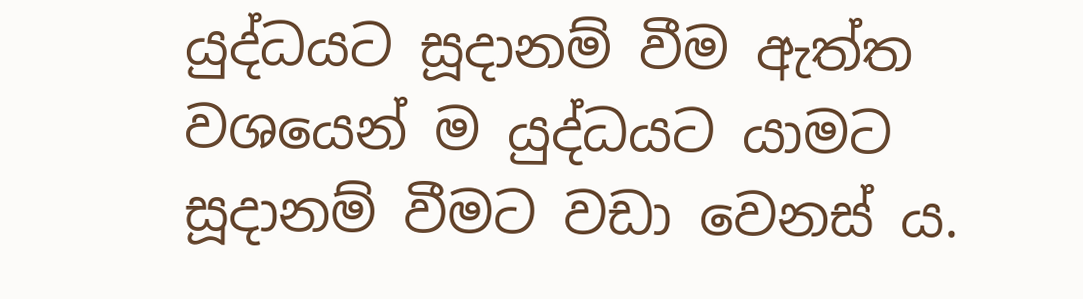යුද්ධයට සූදානම් වීම ඇත්ත වශයෙන් ම යුද්ධයට යාමට සූදානම් වීමට වඩා වෙනස් ය.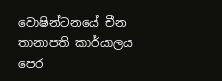වොෂින්ටනයේ චීන තානාපති කාර්යාලය පෙර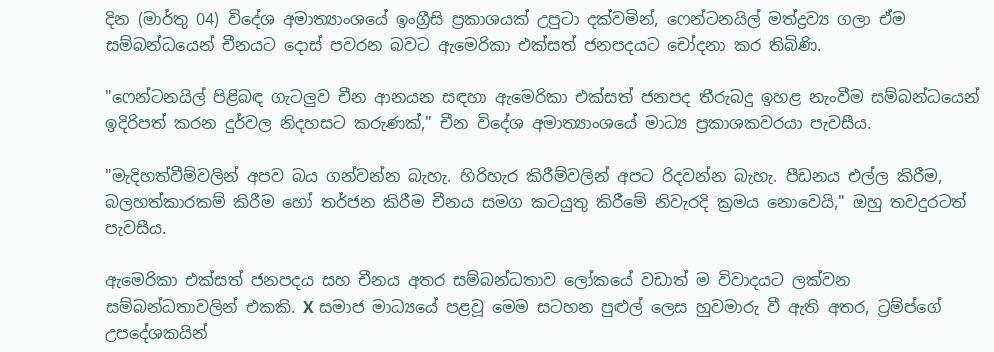දින (මාර්තු 04) විදේශ අමාත්‍යාංශයේ ඉංග්‍රීසි ප්‍රකාශයක් උපුටා දක්වමින්, ෆෙන්ටනයිල් මත්ද්‍රව්‍ය ගලා ඒම සම්බන්ධයෙන් චීනයට දොස් පවරන බවට ඇමෙරිකා එක්සත් ජනපදයට චෝදනා කර තිබිණි.

"ෆෙන්ටනයිල් පිළිබඳ ගැටලුව චීන ආනයන සඳහා ඇමෙරිකා එක්සත් ජනපද තීරුබදු ඉහළ නැංවීම සම්බන්ධයෙන් ඉදිරිපත් කරන දුර්වල නිදහසට කරුණක්," චීන විදේශ අමාත්‍යාංශයේ මාධ්‍ය ප්‍රකාශකවරයා පැවසීය.

"මැදිහත්වීම්වලින් අපව බය ගන්වන්න බැහැ. හිරිහැර කිරීම්වලින් අපට රිදවන්න බැහැ. පීඩනය එල්ල කිරීම, බලහත්කාරකම් කිරීම හෝ තර්ජන කිරීම චීනය සමග කටයුතු කිරීමේ නිවැරදි ක්‍රමය නොවෙයි," ඔහු තවදුරටත් පැවසීය.

ඇමෙරිකා එක්සත් ජනපදය සහ චීනය අතර සම්බන්ධතාව ලෝකයේ වඩාත් ම විවාදයට ලක්වන සම්බන්ධතාවලින් එකකි. X සමාජ මාධ්‍යයේ පළවූ මෙම සටහන පුළුල් ලෙස හුවමාරු වී ඇති අතර, ට්‍රම්ප්ගේ උපදේශකයින්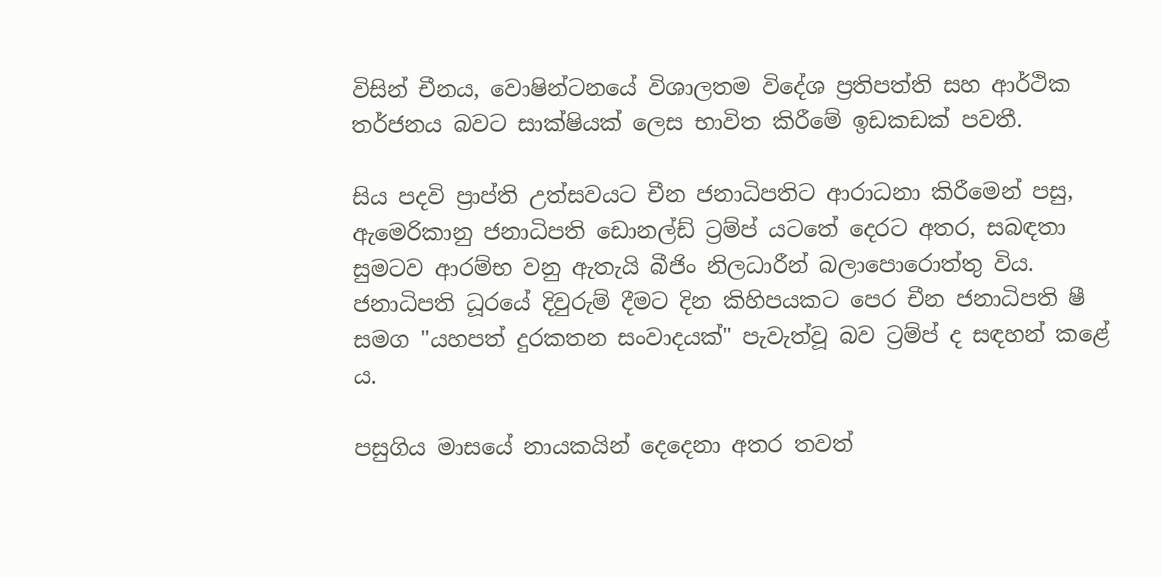විසින් චීනය, වොෂින්ටනයේ විශාලතම විදේශ ප්‍රතිපත්ති සහ ආර්ථික තර්ජනය බවට සාක්ෂියක් ලෙස භාවිත කිරීමේ ඉඩකඩක් පවතී.

සිය පදවි ප්‍රාප්ති උත්සවයට චීන ජනාධිපතිට ආරාධනා කිරීමෙන් පසු, ඇමෙරිකානු ජනාධිපති ඩොනල්ඩ් ට්‍රම්ප් යටතේ දෙරට අතර, සබඳතා සුමටව ආරම්භ වනු ඇතැයි බීජිං නිලධාරීන් බලාපොරොත්තු විය. ජනාධිපති ධූරයේ දිවුරුම් දීමට දින කිහිපයකට පෙර චීන ජනාධිපති ෂී සමග "යහපත් දුරකතන සංවාදයක්" පැවැත්වූ බව ට්‍රම්ප් ද සඳහන් කළේ ය.

පසුගිය මාසයේ නායකයින් දෙදෙනා අතර තවත්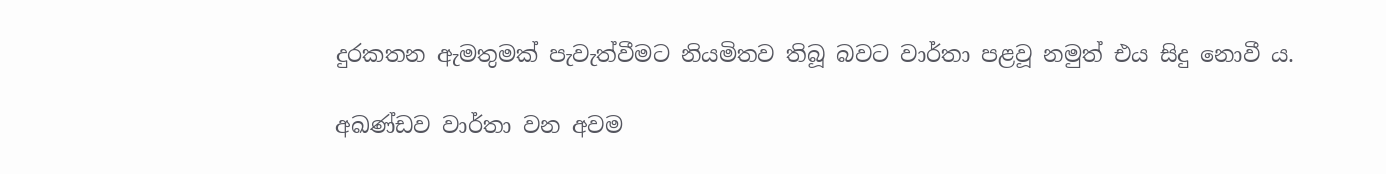දුරකතන ඇමතුමක් පැවැත්වීමට නියමිතව තිබූ බවට වාර්තා පළවූ නමුත් එය සිදු නොවී ය.

අඛණ්ඩව වාර්තා වන අවම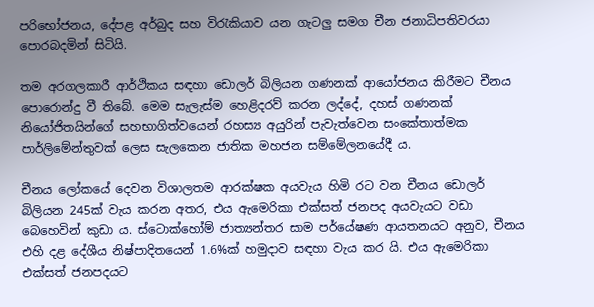පරිභෝජනය, දේපළ අර්බුද සහ විරැකියාව යන ගැටලු සමග චීන ජනාධිපතිවරයා පොරබදමින් සිටියි.

තම අරගලකාරී ආර්ථිකය සඳහා ඩොලර් බිලියන ගණනක් ආයෝජනය කිරීමට චීනය පොරොන්දු වී තිබේ. මෙම සැලැස්ම හෙළිදරව් කරන ලද්දේ, දහස් ගණනක් නියෝජිතයින්ගේ සහභාගිත්වයෙන් රහස්‍ය අයුරින් පැවැත්වෙන සංකේතාත්මක පාර්ලිමේන්තුවක් ලෙස සැලකෙන ජාතික මහජන සම්මේලනයේදී ය.

චීනය ලෝකයේ දෙවන විශාලතම ආරක්ෂක අයවැය හිමි රට වන චීනය ඩොලර් බිලියන 245ක් වැය කරන අතර, එය ඇමෙරිකා එක්සත් ජනපද අයවැයට වඩා බෙහෙවින් කුඩා ය. ස්ටොක්හෝම් ජාත්‍යන්තර සාම පර්යේෂණ ආයතනයට අනුව, චීනය එහි දළ දේශීය නිෂ්පාදිතයෙන් 1.6%ක් හමුදාව සඳහා වැය කර යි. එය ඇමෙරිකා එක්සත් ජනපදයට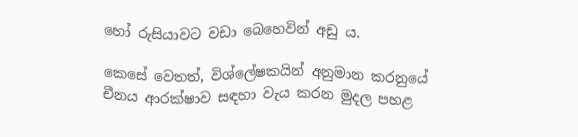හෝ රුසියාවට වඩා බෙහෙවින් අඩු ය.

කෙසේ වෙතත්, විශ්ලේෂකයින් අනුමාන කරනුයේ චීනය ආරක්ෂාව සඳහා වැය කරන මුදල පහළ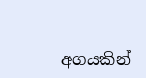අගයකින්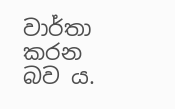වාර්තා කරන බව ය.